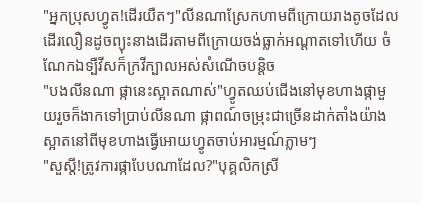"អ្នកប្រុសហ្វូត!ដើរយឺតៗ"លីនណាស្រែកហាមពីក្រោយរាងតូចដែលដើរលឿនដូចព្យុះនាងដើរតាមពីក្រោយចង់ធ្លាក់អណ្តាតទៅហើយ ចំណែកឯទ្បឺវីសក៏ក្រវីក្បាលអស់សំណើចបន្តិច
"បងលីនណា ផ្កានេះស្អាតណាស់"ហ្វូតឈប់ជើងនៅមុខហាងផ្កាមួយរួចក៏ងាកទៅប្រាប់លីនណា ផ្កាពណ៍ចម្រុះជាច្រើនដាក់តាំងយ៉ាងស្អាតនៅពីមុខហាងធ្វើអោយហ្វូតចាប់អារម្មណ៍ភ្លាមៗ
"សួស្តី!ត្រូវការផ្កាបែបណាដែល?"បុគ្គលិកស្រី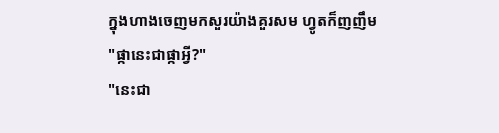ក្នុងហាងចេញមកសួរយ៉ាងគួរសម ហ្វូតក៏ញញឹម
"ផ្កានេះជាផ្កាអ្វី?"
"នេះជា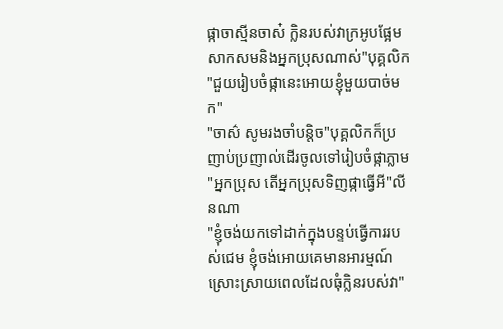ផ្កាចាស្មីនចាស៎ ក្លិនរបស់វាក្រអូបផ្អែមសាកសមនិងអ្នកប្រុសណាស់"បុគ្គលិក
"ជួយរៀបចំផ្កានេះអោយខ្ញុំមួយបាច់មក"
"ចាស៌ សូមរងចាំបន្តិច"បុគ្គលិកក៏ប្រញាប់ប្រញាល់ដើរចូលទៅរៀបចំផ្កាភ្លាម
"អ្នកប្រុស តើអ្នកប្រុសទិញផ្កាធ្វើអី"លីនណា
"ខ្ញុំចង់យកទៅដាក់ក្នុងបន្ទប់ធ្វើការរបស់ជេម ខ្ញុំចង់អោយគេមានអារម្មណ៍ស្រោះស្រាយពេលដែលធុំក្លិនរបស់វា"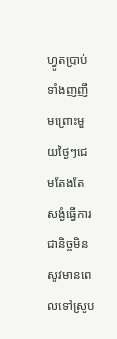ហ្វូតប្រាប់ទាំងញញឹមព្រោះមួយថ្ងៃៗជេមតែងតែសង្ងំធ្វើការជានិច្ចមិនសូវមានពេលទៅស្រូប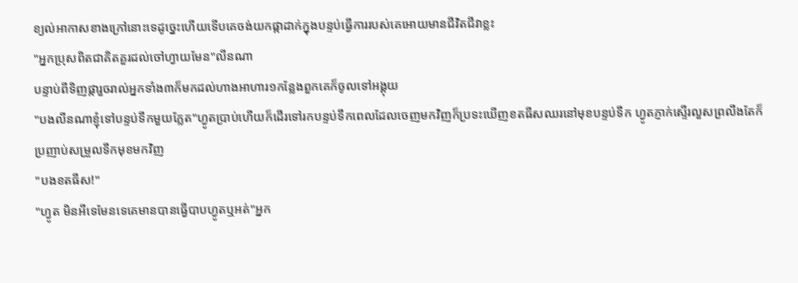ខ្យល់អាកាសខាងក្រៅនោះទេដូច្នេះហើយទើបគេចង់យកផ្កាដាក់ក្នុងបន្ទប់ធ្វើការរបស់គេអោយមានជីវិតជីវាខ្លះ
"អ្នកប្រុសពិតជាគិតគួរដល់ចៅហ្វាយមែន"លីនណា
បន្ទាប់ពីទិញផ្ការួចរាល់អ្នកទាំង៣ក៏មកដល់ហាងអាហារ១កន្លែងពួកគេក៏ចូលទៅអង្គុយ
"បងលីនណាខ្ញុំទៅបន្ទប់ទឹកមួយភ្លែត"ហ្វូតប្រាប់ហើយក៏ដើរទៅរកបន្ទប់ទឹកពេលដែលចេញមកវិញក៏ប្រទះឃើញខតធីសឈរនៅមុខបន្ទប់ទឹក ហ្វូតភ្ញាក់ស្ទើរលួសព្រលឹងតែក៏ប្រញាប់សម្រួលទឹកមុខមកវិញ
"បងខតធីស!"
"ហ្វូត មិនអីទេមែនទេគេមានបានធ្វើបាបហ្វូតឬអត់"អ្នក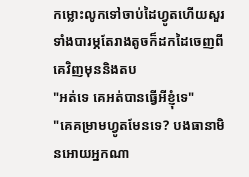កម្លោះលូកទៅចាប់ដៃហ្វូតហើយសួរទាំងបារម្ភតែរាងតូចក៏ដកដៃចេញពីគេវិញមុននិងតប
"អត់ទេ គេអត់បានធ្វើអីខ្ញុំទេ"
"គេគម្រាមហ្វូតមែនទេ? បងធានាមិនអោយអ្នកណា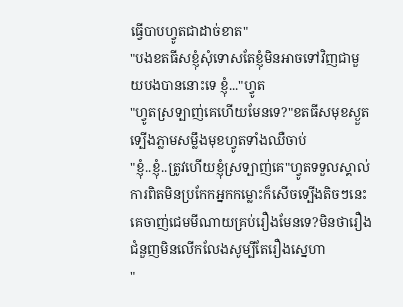ធ្វើបាបហ្វូតជាដាច់ខាត"
"បងខតធីសខ្ញុំសុំទោសតែខ្ញុំមិនអាចទៅវិញជាមួយបងបាននោះទេ ខ្ញុំ..."ហ្វូត
"ហ្វូតស្រទ្បាញ់គេហើយមែនទេ?"ខតធីសមុខស្ងួតទ្បើងភ្លាមសម្លឹងមុខហ្វូតទាំងឈឺចាប់
"ខ្ញុំ..ខ្ញុំ..ត្រូវហើយខ្ញុំស្រទ្បាញ់គេ"ហ្វូតទទួលស្គាល់ការពិតមិនប្រកែកអ្នកកម្លោះក៏សើចទ្បើងតិចៗនេះគេចាញ់ជេមមីណាយគ្រប់រឿងមែនទេ?មិនថារឿងជំនួញមិនលើកលែងសូម្បីតែរឿងស្នេហា
"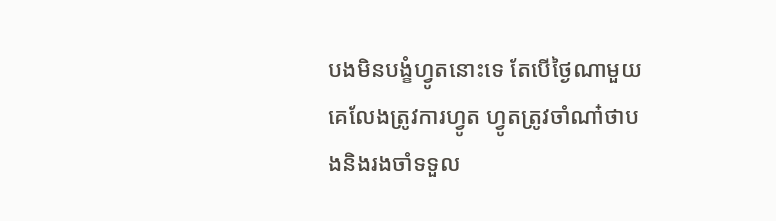បងមិនបង្ខំហ្វូតនោះទេ តែបើថ្ងៃណាមួយគេលែងត្រូវការហ្វូត ហ្វូតត្រូវចាំណា៎ថាបងនិងរងចាំទទួល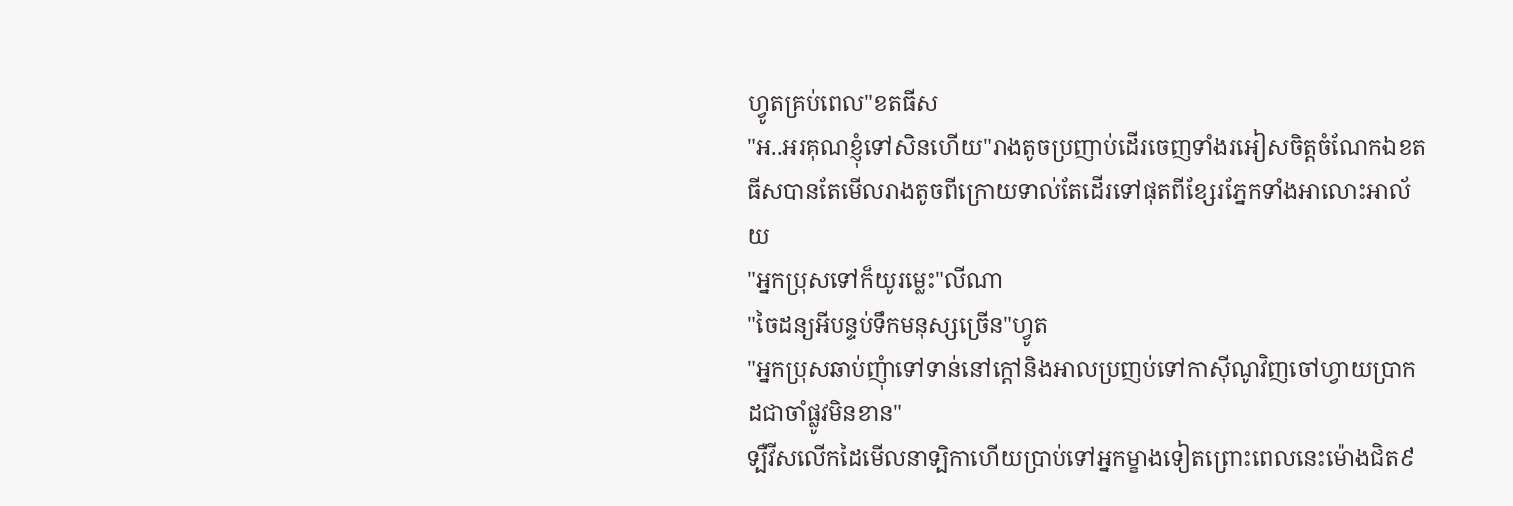ហ្វូតគ្រប់ពេល"ខតធីស
"អ..អរគុណខ្ញុំទៅសិនហើយ"រាងតូចប្រញាប់ដើរចេញទាំងរអៀសចិត្តចំណែកឯខតធីសបានតែមើលរាងតូចពីក្រោយទាល់តែដើរទៅផុតពីខ្សែរភ្នែកទាំងអាលោះអាល័យ
"អ្នកប្រុសទៅក៏យូរម្លេះ"លីណា
"ចៃដន្យអីបន្ទប់ទឹកមនុស្សច្រើន"ហ្វូត
"អ្នកប្រុសឆាប់ញុំាទៅទាន់នៅក្តៅនិងអាលប្រញប់ទៅកាសុីណូវិញចៅហ្វាយប្រាកដជាចាំផ្លូវមិនខាន"
ទ្បឺវីសលើកដៃមើលនាទ្បិកាហើយប្រាប់ទៅអ្នកម្ខាងទៀតព្រោះពេលនេះម៉ោងជិត៩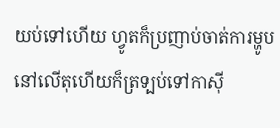យប់ទៅហើយ ហ្វូតក៏ប្រញាប់ចាត់ការម្ហូបនៅលើតុហើយក៏ត្រទ្បប់ទៅកាសុី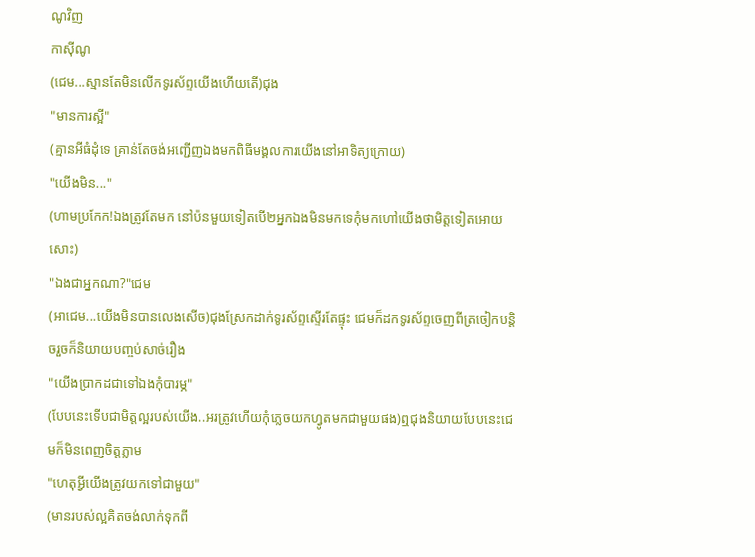ណូវិញ
កាស៊ីណូ
(ជេម...ស្មានតែមិនលើកទូរស័ព្ទយើងហើយតើ)ជុង
"មានការស្អី"
(គ្មានអីធំដុំទេ គ្រាន់តែចង់អញ្ជើញឯងមកពិធីមង្គលការយើងនៅអាទិត្យក្រោយ)
"យើងមិន..."
(ហាមប្រកែក!ឯងត្រូវតែមក នៅប៉នមួយទៀតបើ២អ្នកឯងមិនមកទេកុំមកហៅយើងថាមិត្តទៀតអោយសោះ)
"ឯងជាអ្នកណា?"ជេម
(អាជេម...យើងមិនបានលេងសើច)ជុងស្រែកដាក់ទូរស័ព្ទស្ទើរតែផ្ទុះ ជេមក៏ដកទូរស័ព្ទចេញពីត្រចៀកបន្តិចរួចក៏និយាយបញ្ចប់សាច់រឿង
"យើងប្រាកដជាទៅឯងកុំបារម្ភ"
(បែបនេះទើបជាមិត្តល្អរបស់យើង..អរត្រូវហើយកុំភ្លេចយកហ្វូតមកជាមួយផង)ឮជុងនិយាយបែបនេះជេមក៏មិនពេញចិត្តភ្លាម
"ហេតុអ្វីយើងត្រូវយកទៅជាមួយ"
(មានរបស់ល្អគិតចង់លាក់ទុកពី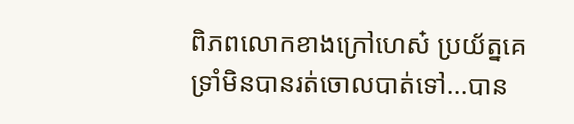ពិភពលោកខាងក្រៅហេស៎ ប្រយ័ត្នគេទ្រាំមិនបានរត់ចោលបាត់ទៅ...បាន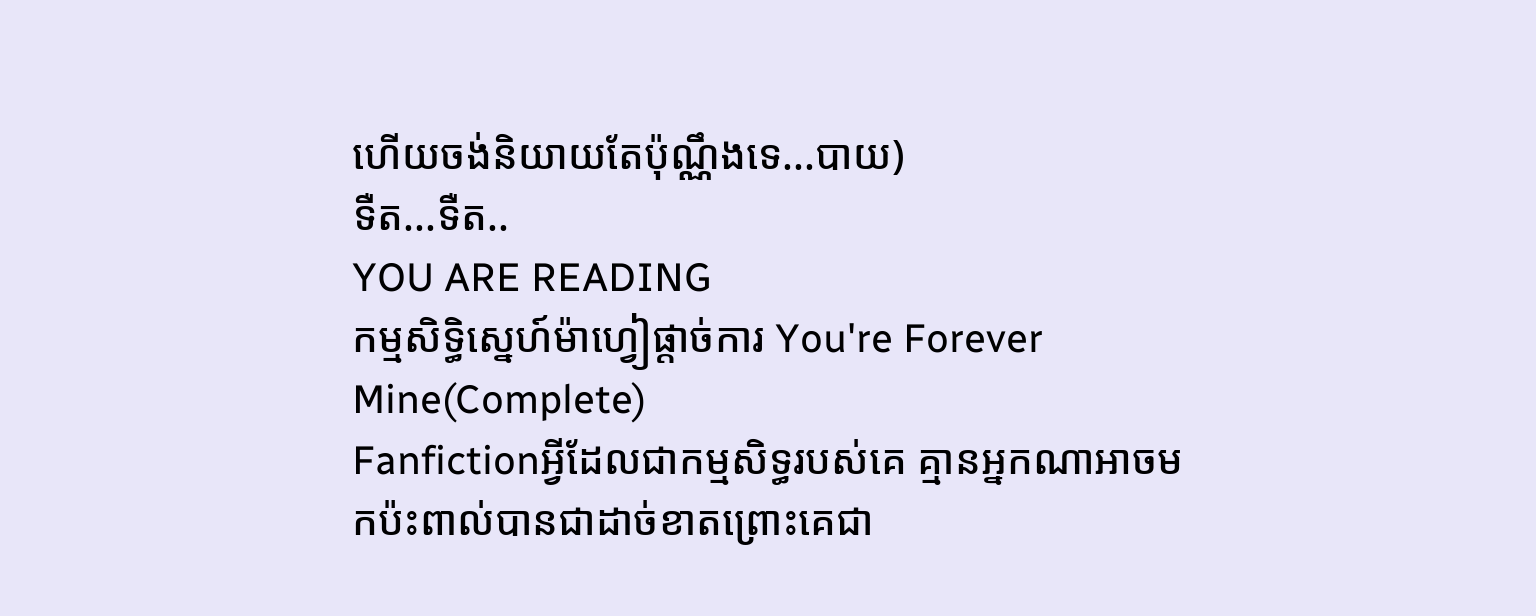ហើយចង់និយាយតែប៉ុណ្ណឹងទេ...បាយ)
ទឺត...ទឺត..
YOU ARE READING
កម្មសិទ្ធិស្នេហ៍ម៉ាហ្វៀផ្តាច់ការ You're Forever Mine(Complete)
Fanfictionអ្វីដែលជាកម្មសិទ្ធរបស់គេ គ្មានអ្នកណាអាចមកប៉ះពាល់បានជាដាច់ខាតព្រោះគេជា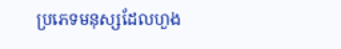ប្រភេទមនុស្សដែលហួង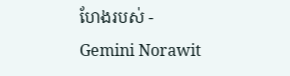ហែងរបស់ - Gemini Norawit